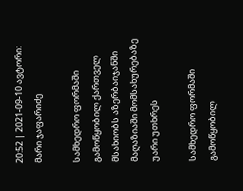20:52 | 2021-09-10 ავტორი: მარი ჯაფარიძე

სამხედრო ფორმაში გამოწყობილ ქართველ მსახიობს აზერბაიჯანში მაღაზიაში მომსახურებაზე უარი უთხრეს

სამხედრო ფორმაში გამოწყობილ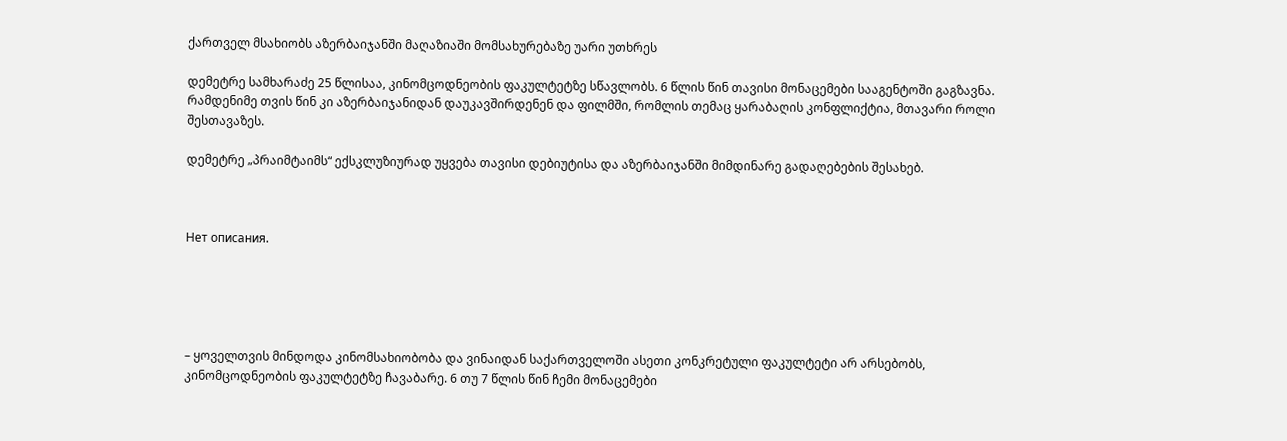ქართველ მსახიობს აზერბაიჯანში მაღაზიაში მომსახურებაზე უარი უთხრეს

დემეტრე სამხარაძე 25 წლისაა, კინომცოდნეობის ფაკულტეტზე სწავლობს. 6 წლის წინ თავისი მონაცემები სააგენტოში გაგზავნა. რამდენიმე თვის წინ კი აზერბაიჯანიდან დაუკავშირდენენ და ფილმში, რომლის თემაც ყარაბაღის კონფლიქტია, მთავარი როლი შესთავაზეს.

დემეტრე „პრაიმტაიმს“ ექსკლუზიურად უყვება თავისი დებიუტისა და აზერბაიჯანში მიმდინარე გადაღებების შესახებ.



Нет описания.





– ყოველთვის მინდოდა კინომსახიობობა და ვინაიდან საქართველოში ასეთი კონკრეტული ფაკულტეტი არ არსებობს, კინომცოდნეობის ფაკულტეტზე ჩავაბარე. 6 თუ 7 წლის წინ ჩემი მონაცემები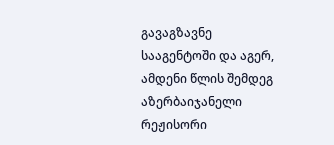გავაგზავნე სააგენტოში და აგერ, ამდენი წლის შემდეგ აზერბაიჯანელი რეჟისორი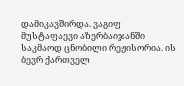დამიკავშირდა. ვაგიფ მუსტაფაევი აზერბაიჯანში საკმაოდ ცნობილი რეჟისორია. ის ბევრ ქართველ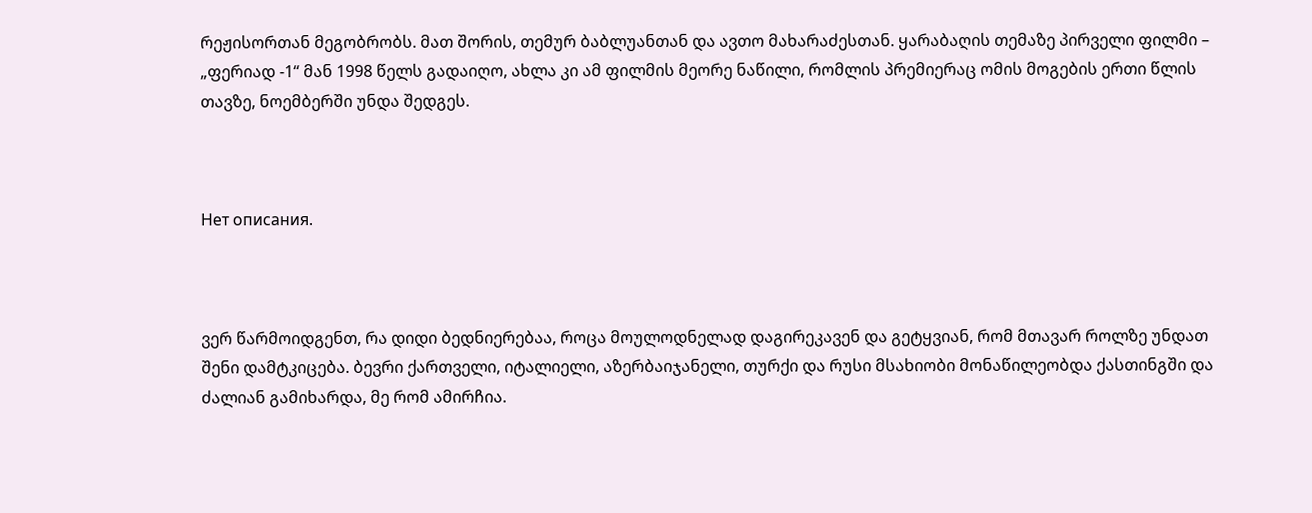რეჟისორთან მეგობრობს. მათ შორის, თემურ ბაბლუანთან და ავთო მახარაძესთან. ყარაბაღის თემაზე პირველი ფილმი – „ფერიად -1“ მან 1998 წელს გადაიღო, ახლა კი ამ ფილმის მეორე ნაწილი, რომლის პრემიერაც ომის მოგების ერთი წლის თავზე, ნოემბერში უნდა შედგეს.



Нет описания.



ვერ წარმოიდგენთ, რა დიდი ბედნიერებაა, როცა მოულოდნელად დაგირეკავენ და გეტყვიან, რომ მთავარ როლზე უნდათ შენი დამტკიცება. ბევრი ქართველი, იტალიელი, აზერბაიჯანელი, თურქი და რუსი მსახიობი მონაწილეობდა ქასთინგში და ძალიან გამიხარდა, მე რომ ამირჩია.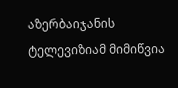აზერბაიჯანის ტელევიზიამ მიმიწვია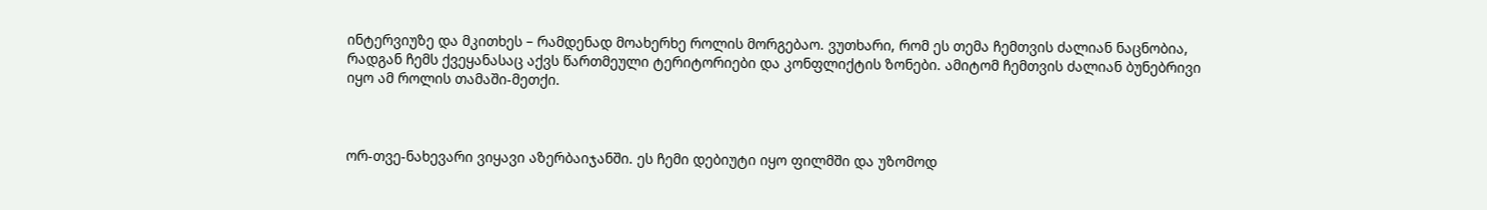ინტერვიუზე და მკითხეს – რამდენად მოახერხე როლის მორგებაო. ვუთხარი, რომ ეს თემა ჩემთვის ძალიან ნაცნობია, რადგან ჩემს ქვეყანასაც აქვს წართმეული ტერიტორიები და კონფლიქტის ზონები. ამიტომ ჩემთვის ძალიან ბუნებრივი იყო ამ როლის თამაში-მეთქი.



ორ-თვე-ნახევარი ვიყავი აზერბაიჯანში. ეს ჩემი დებიუტი იყო ფილმში და უზომოდ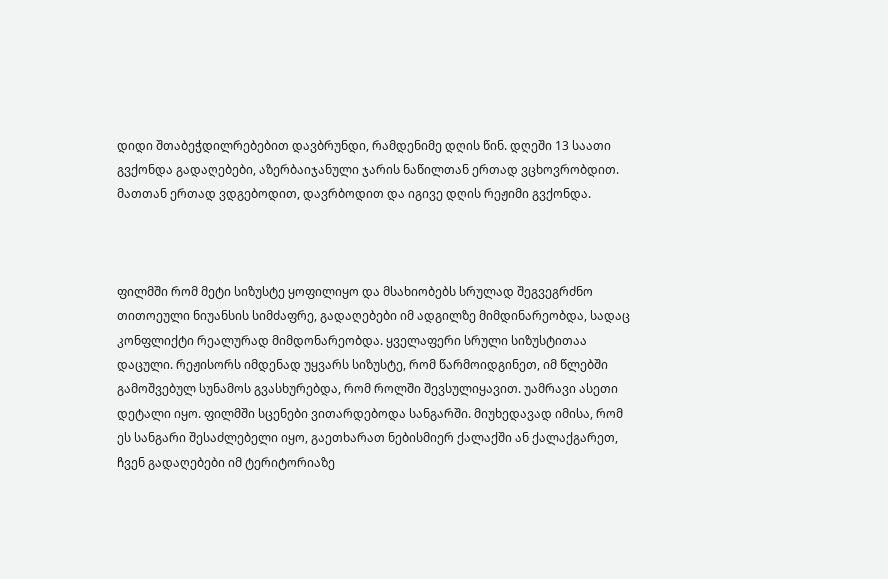დიდი შთაბეჭდილრებებით დავბრუნდი, რამდენიმე დღის წინ. დღეში 13 საათი გვქონდა გადაღებები, აზერბაიჯანული ჯარის ნაწილთან ერთად ვცხოვრობდით. მათთან ერთად ვდგებოდით, დავრბოდით და იგივე დღის რეჟიმი გვქონდა.



ფილმში რომ მეტი სიზუსტე ყოფილიყო და მსახიობებს სრულად შეგვეგრძნო თითოეული ნიუანსის სიმძაფრე, გადაღებები იმ ადგილზე მიმდინარეობდა, სადაც კონფლიქტი რეალურად მიმდონარეობდა. ყველაფერი სრული სიზუსტითაა დაცული. რეჟისორს იმდენად უყვარს სიზუსტე, რომ წარმოიდგინეთ, იმ წლებში გამოშვებულ სუნამოს გვასხურებდა, რომ როლში შევსულიყავით. უამრავი ასეთი დეტალი იყო. ფილმში სცენები ვითარდებოდა სანგარში. მიუხედავად იმისა, რომ ეს სანგარი შესაძლებელი იყო, გაეთხარათ ნებისმიერ ქალაქში ან ქალაქგარეთ, ჩვენ გადაღებები იმ ტერიტორიაზე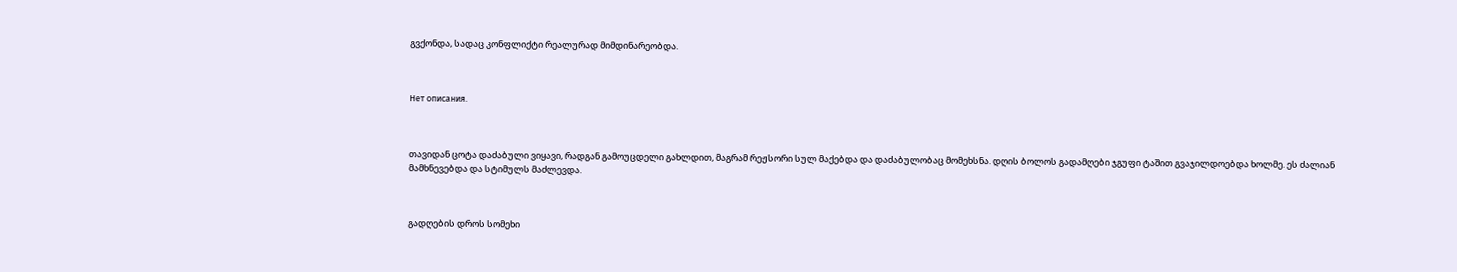გვქონდა, სადაც კონფლიქტი რეალურად მიმდინარეობდა.



Нет описания.



თავიდან ცოტა დაძაბული ვიყავი, რადგან გამოუცდელი გახლდით, მაგრამ რეჟსორი სულ მაქებდა და დაძაბულობაც მომეხსნა. დღის ბოლოს გადამღები ჯგუფი ტაშით გვაჯილდოებდა ხოლმე. ეს ძალიან მამხნევებდა და სტიმულს მაძლევდა.



გადღების დროს სომეხი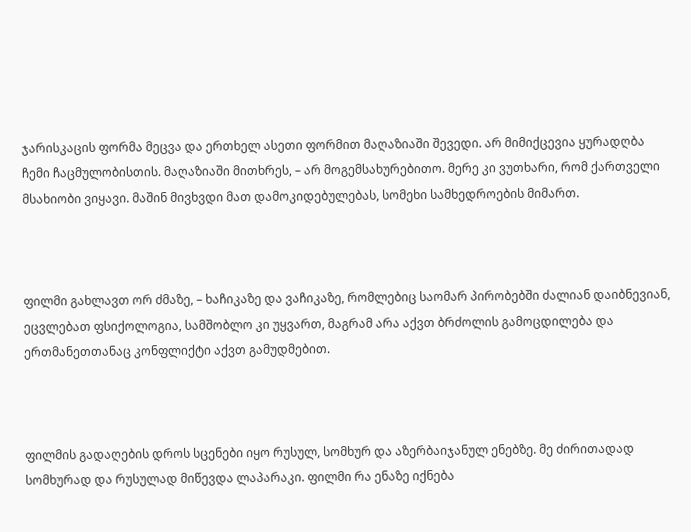ჯარისკაცის ფორმა მეცვა და ერთხელ ასეთი ფორმით მაღაზიაში შევედი. არ მიმიქცევია ყურადღბა ჩემი ჩაცმულობისთის. მაღაზიაში მითხრეს, – არ მოგემსახურებითო. მერე კი ვუთხარი, რომ ქართველი მსახიობი ვიყავი. მაშინ მივხვდი მათ დამოკიდებულებას, სომეხი სამხედროების მიმართ.



ფილმი გახლავთ ორ ძმაზე, – ხაჩიკაზე და ვაჩიკაზე, რომლებიც საომარ პირობებში ძალიან დაიბნევიან, ეცვლებათ ფსიქოლოგია, სამშობლო კი უყვართ, მაგრამ არა აქვთ ბრძოლის გამოცდილება და ერთმანეთთანაც კონფლიქტი აქვთ გამუდმებით.



ფილმის გადაღების დროს სცენები იყო რუსულ, სომხურ და აზერბაიჯანულ ენებზე. მე ძირითადად სომხურად და რუსულად მიწევდა ლაპარაკი. ფილმი რა ენაზე იქნება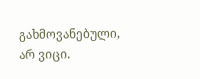გახმოვანებული, არ ვიცი.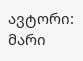ავტორი: მარი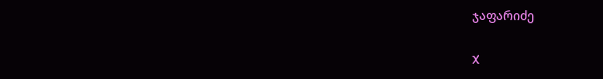ჯაფარიძე

X